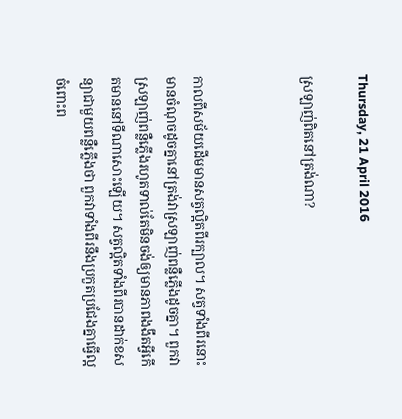Thursday, 21 April 2016

ស្រឡាញ់ពិតនៅត្រង់ណា?



កាលពីសម័យដើមមានសត្វល្អិតពីរក្បាល។ សត្វទាំងពីរនោះមានចំណុចដូចគ្នានៅត្រង់វាស្រឡាញ់ពន្លឺភ្លើងដូចគ្នា។ ពួកវាស្រឡាញ់ពន្លឺភ្លើងរហូតទាល់តែមិនចង់ឲ្យមានភាពងងឹតអ្វីកើតមាននៅទីណាសោះឡើយ។ សត្វល្អិតទាំងពីរបានដាក់ខសន្យាជាមួយពន្លឺភ្លើងថា ពួកវាទាំងពីរនឹងប្រកួតប្រជែងគ្នាធ្វើល្អចំពោះព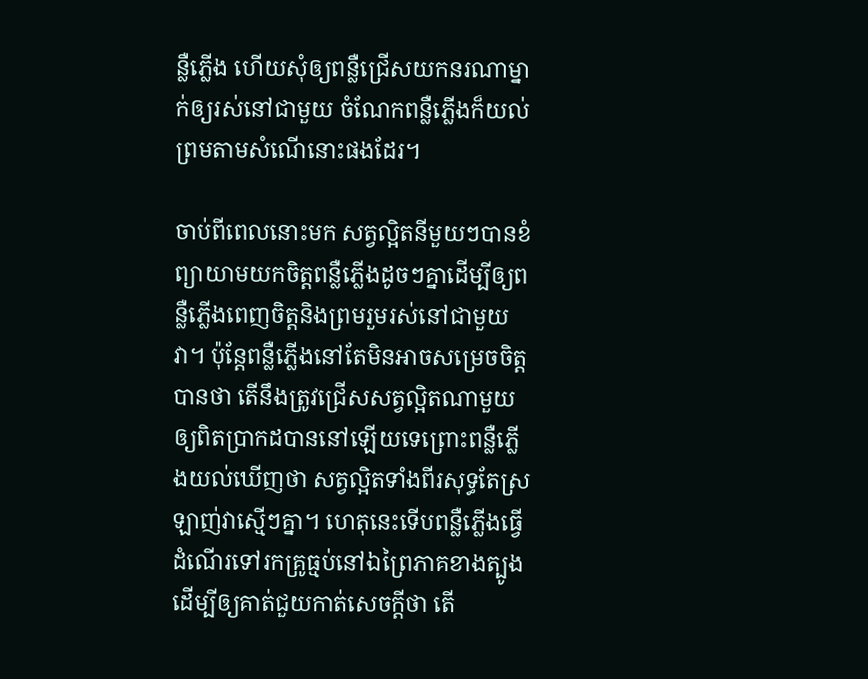ន្លឺភ្លើង ហើយសុំឲ្យពន្លឺជ្រើសយកនរណាម្នាក់ឲ្យរស់នៅជាមួយ ចំណែកពន្លឺភ្លើងក៏យល់ព្រមតាមសំណើនោះផងដែរ។

ចាប់ពីពេលនោះមក សត្វល្អិតនីមួយៗបានខំព្យាយាមយកចិត្តពន្លឺភ្លើងដូចៗគ្នាដើម្បីឲ្យពន្លឺភ្លើងពេញចិត្តនិងព្រមរួមរស់នៅជាមួយវា។ ប៉ុន្តែពន្លឺភ្លើងនៅតែមិនអាចសម្រេចចិត្តបានថា តើនឹងត្រូវជ្រើសសត្វល្អិតណាមួយឲ្យពិតប្រាកដបាននៅឡើយទេព្រោះពន្លឺភ្លើងយល់ឃើញថា សត្វល្អិតទាំងពីរសុទ្ធតែស្រឡាញ់វាសើ្មៗគ្នា។ ហេតុនេះទើបពន្លឺភ្លើងធ្វើដំណើរទៅរកគ្រូធ្មប់នៅឯព្រៃភាគខាងត្បូងដើម្បីឲ្យគាត់ជួយកាត់សេចក្តីថា តើ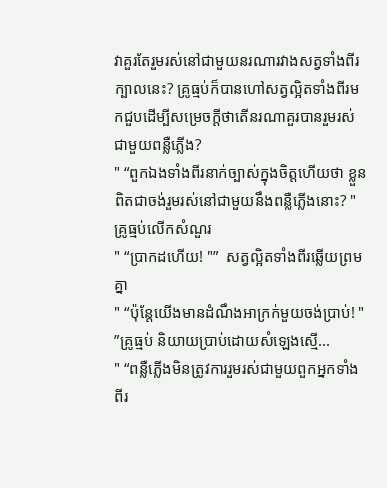វាគួរតែរួមរស់នៅជាមួយនរណារវាងសត្វទាំងពីរក្បាលនេះ? គ្រូធ្មប់ក៏បានហៅសត្វល្អិតទាំងពីរមកជួបដើម្បីសម្រេចក្តីថាតើនរណាគួរបានរួមរស់ជាមួយពន្លឺភ្លើង?
" “ពួកឯងទាំងពីរនាក់ច្បាស់ក្នុងចិត្តហើយថា ខ្លួនពិតជាចង់រួមរស់នៅជាមួយនឹងពន្លឺភ្លើងនោះ? "
គ្រូធ្មប់លើកសំណួរ
" “ប្រាកដហើយ! "”  សត្វល្អិតទាំងពីរឆ្លើយព្រមគ្នា
" “ប៉ុន្តែយើងមានដំណឹងអាក្រក់មួយចង់ប្រាប់! " ”គ្រូធ្មប់ និយាយប្រាប់ដោយសំឡេងសើ្ម...
" “ពន្លឺភ្លើងមិនត្រូវការរួមរស់ជាមួយពួកអ្នកទាំងពីរ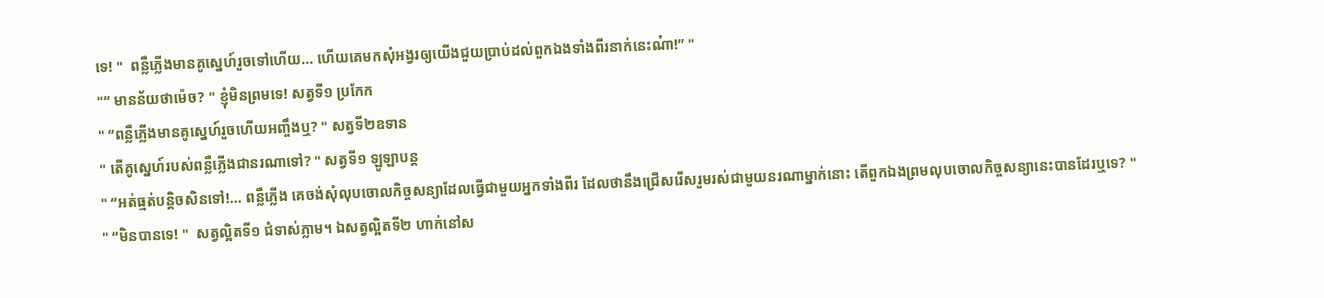ទេ! "  ពន្លឺភ្លើងមានគូស្នេហ៍រួចទៅហើយ... ហើយគេមកសុំអង្វរឲ្យយើងជួយប្រាប់ដល់ពួកឯងទាំងពីរនាក់នេះណ៎ា!” "
"“ មានន័យថាម៉េច? " ខ្ញុំមិនព្រមទេ! សត្វទី១ ប្រកែក
" “ពន្លឺភ្លើងមានគូស្នេហ៍រួចហើយអញ្ចឹងឬ? " សត្វទី២ឧទាន
" តើគូស្នេហ៍របស់ពន្លឺភ្លើងជានរណាទៅ? " សត្វទី១ ឡូឡាបន្ត
" “អត់ធ្មត់បន្តិចសិនទៅ!... ពន្លឺភ្លើង គេចង់សុំលុបចោលកិច្ចសន្យាដែលធ្វើជាមួយអ្នកទាំងពីរ ដែលថានឹងជ្រើសរើសរួមរស់ជាមួយនរណាម្នាក់នោះ តើពួកឯងព្រមលុបចោលកិច្ចសន្យានេះបានដែរឬទេ? "
" “មិនបានទេ! "  សត្វល្អិតទី១ ជំទាស់ភ្លាម។ ឯសត្វល្អិតទី២ ហាក់នៅស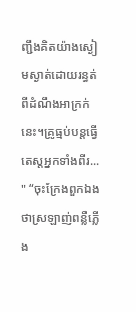ញ្ជឹងគិតយ៉ាងស្ងៀមស្ងាត់ដោយរន្ធត់ពីដំណឹងអាក្រក់នេះ។គ្រូធ្មប់បន្តធ្វើតេស្តអ្នកទាំងពីរ...
" “ចុះក្រែងពួកឯងថាស្រឡាញ់ពន្លឺភ្លើង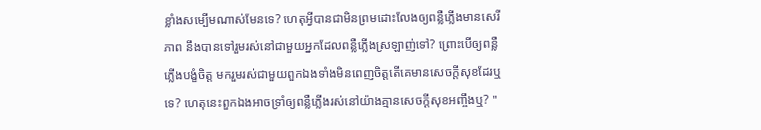ខ្លាំងសម្បើមណាស់មែនទេ? ហេតុអ្វីបានជាមិនព្រមដោះលែងឲ្យពន្លឺភ្លើងមានសេរីភាព នឹងបានទៅរួមរស់នៅជាមួយអ្នកដែលពន្លឺភ្លើងស្រឡាញ់ទៅ? ព្រោះបើឲ្យពន្លឺភ្លើងបង្ខំចិត្ត មករួមរស់ជាមួយពួកឯងទាំងមិនពេញចិត្តតើគេមានសេចក្តីសុខដែរឬទេ? ហេតុនេះពួកឯងអាចទ្រាំឲ្យពន្លឺភ្លើងរស់នៅយ៉ាងគ្មានសេចក្តីសុខអញ្ចឹងឬ? "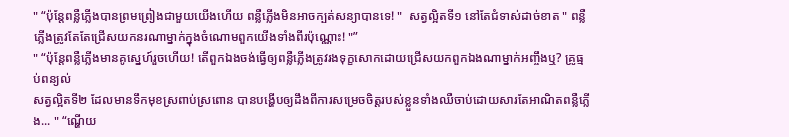" “ប៉ុន្តែពន្លឺភ្លើងបានព្រមព្រៀងជាមួយយើងហើយ ពន្លឺភ្លើងមិនអាចក្បត់សន្យាបានទេ! "  សត្វល្អិតទី១ នៅតែជំទាស់ដាច់ខាត " ពន្លឺភ្លើងត្រូវតែតែជ្រើសយកនរណាម្នាក់ក្នុងចំណោមពួកយើងទាំងពីរប៉ុណ្ណោះ! "”
" “ប៉ុន្តែពន្លឺភ្លើងមានគូស្នេហ៍រួចហើយ! តើពួកឯងចង់ធ្វើឲ្យពន្លឺភ្លើងត្រូវរងទុក្ខសោកដោយជ្រើសយកពួកឯងណាម្នាក់អញ្ចឹងឬ? គ្រូធ្មប់ពន្យល់
សត្វល្អិតទី២ ដែលមានទឹកមុខស្រពាប់ស្រពោន បានបង្ហើបឲ្យដឹងពីការសម្រេចចិត្តរបស់ខ្លួនទាំងឈឺចាប់ដោយសារតែអាណិតពន្លឺភ្លើង... " “ណ្ហើយ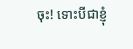ចុះ! ទោះបីជាខ្ញុំ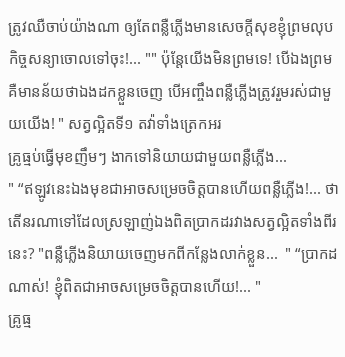ត្រូវឈឺចាប់យ៉ាងណា ឲ្យតែពន្លឺភ្លើងមានសេចក្តីសុខខ្ញុំព្រមលុបកិច្ចសន្យាចោលទៅចុះ!... "" ប៉ុន្តែយើងមិនព្រមទេ! បើឯងព្រម គឺមានន័យថាឯងដកខ្លួនចេញ បើអញ្ចឹងពន្លឺភ្លើងត្រូវរួមរស់ជាមួយយើង! " សត្វល្អិតទី១ តវ៉ាទាំងត្រេកអរ
គ្រូធ្មប់ធ្វើមុខញឹមៗ ងាកទៅនិយាយជាមួយពន្លឺភ្លើង...
" “ឥឡូវនេះឯងមុខជាអាចសម្រេចចិត្តបានហើយពន្លឺភ្លើង!... ថាតើនរណាទៅដែលស្រឡាញ់ឯងពិតប្រាកដរវាងសត្វល្អិតទាំងពីរនេះ? "ពន្លឺភ្លើងនិយាយចេញមកពីកន្លែងលាក់ខ្លួន...  " “ប្រាកដណាស់! ខ្ញុំពិតជាអាចសម្រេចចិត្តបានហើយ!... "
គ្រូធ្ម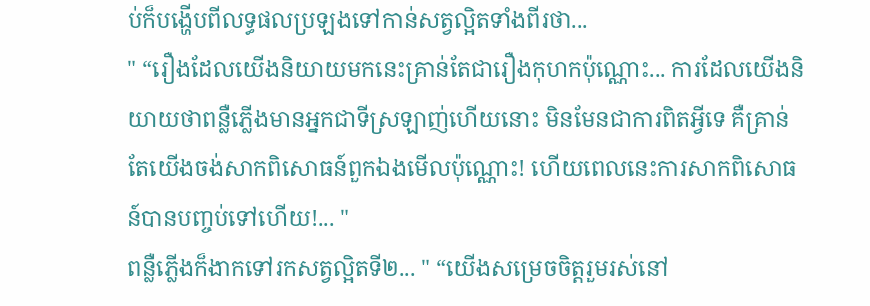ប់ក៏បង្ហើបពីលទ្ធផលប្រឡងទៅកាន់សត្វល្អិតទាំងពីរថា...
" “រឿងដែលយើងនិយាយមកនេះគ្រាន់តែជារឿងកុហកប៉ុណ្ណោះ... ការដែលយើងនិយាយថាពន្លឺភ្លើងមានអ្នកជាទីស្រឡាញ់ហើយនោះ មិនមែនជាការពិតអ្វីទេ គឺគ្រាន់តែយើងចង់សាកពិសោធន៍ពួកឯងមើលប៉ុណ្ណោះ! ហើយពេលនេះការសាកពិសោធន៍បានបញ្ចប់ទៅហើយ!... "
ពន្លឺភ្លើងក៏ងាកទៅរកសត្វល្អិតទី២... " “យើងសម្រេចចិត្តរួមរស់នៅ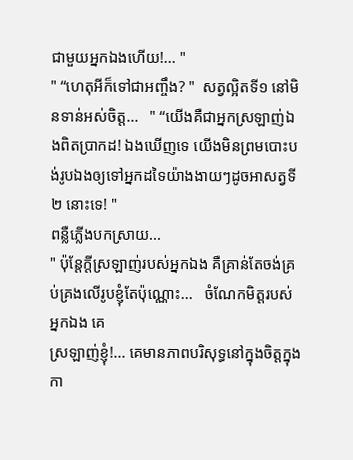ជាមួយអ្នកឯងហើយ!... "
" “ហេតុអីក៏ទៅជាអញ្ចឹង? "  សត្វល្អិតទី១ នៅមិនទាន់អស់ចិត្ត...   " “យើងគឺជាអ្នកស្រឡាញ់ឯងពិតប្រាកដ! ឯងឃើញទេ យើងមិនព្រមបោះបង់រូបឯងឲ្យទៅអ្នកដទៃយ៉ាងងាយៗដូចអាសត្វទី២ នោះទេ! "
ពន្លឺភ្លើងបកស្រាយ...
" ប៉ុន្តែក្តីស្រឡាញ់របស់អ្នកឯង គឺគ្រាន់តែចង់គ្រប់គ្រងលើរូបខ្ញុំតែប៉ុណ្ណោះ...   ចំណែកមិត្តរបស់អ្នកឯង គេ
ស្រឡាញ់ខ្ញុំ!... គេមានភាពបរិសុទ្ធនៅក្នុងចិត្តក្នុងកា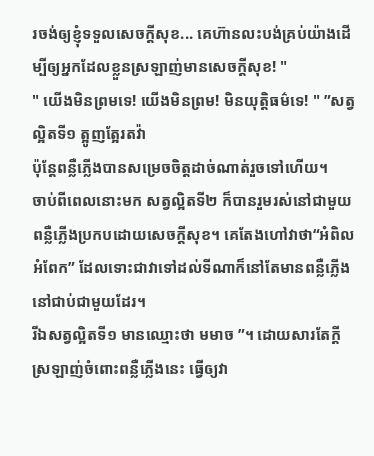រចង់ឲ្យខ្ញុំទទួលសេចក្តីសុខ... គេហ៊ានលះបង់គ្រប់យ៉ាងដើម្បីឲ្យអ្នកដែលខ្លួនស្រឡាញ់មានសេចក្តីសុខ! "
" យើងមិនព្រមទេ! យើងមិនព្រម! មិនយុត្តិធម៌ទេ! " ”សត្វល្អិតទី១ ត្អូញត្អែរតវ៉ា
ប៉ុន្តែពន្លឺភ្លើងបានសម្រេចចិត្តដាច់ណាត់រួចទៅហើយ។
ចាប់ពីពេលនោះមក សត្វល្អិតទី២ ក៏បានរួមរស់នៅជាមួយពន្លឺភ្លើងប្រកបដោយសេចក្តីសុខ។ គេតែងហៅវាថា“អំពិលអំពែក” ដែលទោះជាវាទៅដល់ទីណាក៏នៅតែមានពន្លឺភ្លើងនៅជាប់ជាមួយដែរ។
រីឯសត្វល្អិតទី១ មានឈ្មោះថា មមាច ”។ ដោយសារតែក្តីស្រឡាញ់ចំពោះពន្លឺភ្លើងនេះ ធ្វើឲ្យវា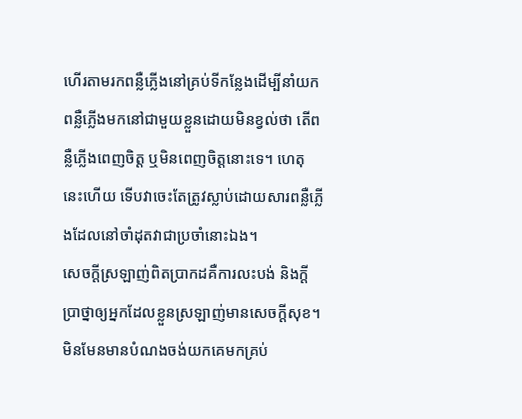ហើរតាមរកពន្លឺភ្លើងនៅគ្រប់ទីកន្លែងដើម្បីនាំយកពន្លឺភ្លើងមកនៅជាមួយខ្លួនដោយមិនខ្វល់ថា តើពន្លឺភ្លើងពេញចិត្ត ឬមិនពេញចិត្តនោះទេ។ ហេតុនេះហើយ ទើបវាចេះតែត្រូវស្លាប់ដោយសារពន្លឺភ្លើងដែលនៅចាំដុតវាជាប្រចាំនោះឯង។
សេចក្តីស្រឡាញ់ពិតប្រាកដគឺការលះបង់ និងក្តីប្រាថ្នាឲ្យអ្នកដែលខ្លួនស្រឡាញ់មានសេចក្តីសុខ។
មិនមែនមានបំណងចង់យកគេមកគ្រប់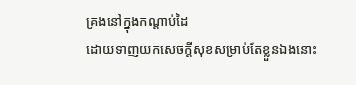គ្រងនៅក្នុងកណ្តាប់ដៃ
ដោយទាញយកសេចក្តីសុខសម្រាប់តែខ្លួនឯងនោះ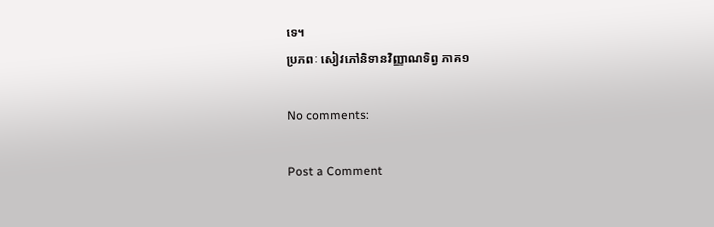ទេ។
ប្រភពៈ សៀវភៅនិទានវិញ្ញាណទិព្វ ភាគ១

No comments:

Post a Comment